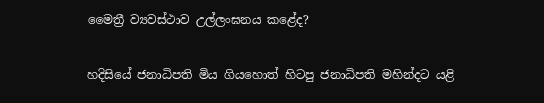මෛත්‍රී ව්‍යවස්ථාව උල්ලංඝනය කළේද?

හදිසියේ ජනාධිපති මිය ගියහොත් හිටපු ජනාධිපති මහින්දට යළි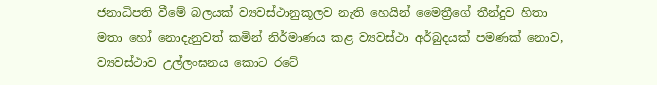ජනාධිපති වීමේ බලයක් ව්‍යවස්ථානුකූලව නැති හෙයින් මෛත්‍රීගේ තීන්දුව හිතා මතා හෝ නොදැනුවත් කමින් නිර්මාණය කළ ව්‍යවස්ථා අර්බුදයක් පමණක් නොව, ව්‍යවස්ථාව උල්ලංඝනය කොට රටේ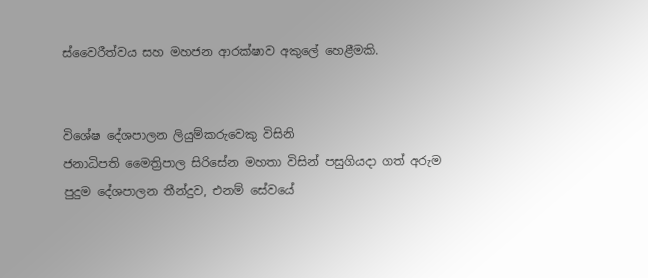ස්වෛරීත්වය සහ මහජන ආරක්ෂාව අකුලේ හෙළීමකි.


විශේෂ දේශපාලන ලියුම්කරුවෙකු විසිනි
ජනාධිපති මෛත්‍රිපාල සිරිසේන මහතා විසින් පසුගියදා ගත් අරුම පුදුම දේශපාලන තීන්දුව, එනම් සේවයේ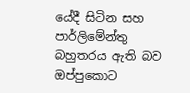යේදී සිටින සහ පාර්ලිමේන්තු බහුතරය ඇති බව ඔප්පුකොට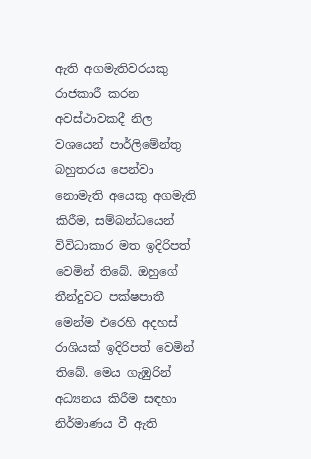ඇති අගමැතිවරයකු රාජකාරී කරන අවස්ථාවකදී නිල වශයෙන් පාර්ලිමේන්තු බහුතරය පෙන්වා නොමැති අයෙකු අගමැති කිරීම, සම්බන්ධයෙන් විවිධාකාර මත ඉදිරිපත් වෙමින් තිබේ. ඔහුගේ තීන්දුවට පක්ෂපාතී මෙන්ම එරෙහි අදහස් රාශියක් ඉදිරිපත් වෙමින් තිබේ. මෙය ගැඹුරින් අධ්‍යනය කිරීම සඳහා නිර්මාණය වී ඇති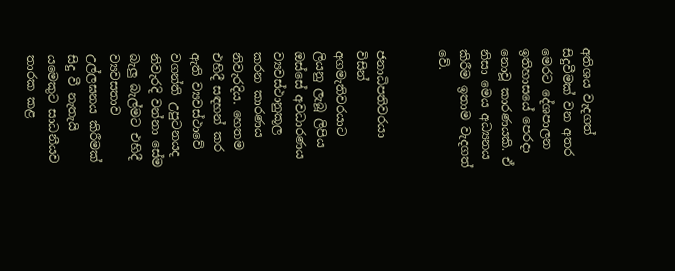අතිශය වැදගත් සිදුවීමක් වන අතර මෙරට දේශපාලන ඉතිහාසයේ පෙරදා නොවූ කාරණයකි. ඒ නිසා මෙය අධ්‍යනය කිරීම ඉතාම වැදගත් වේ.


ජනාධිපතිවරයා විසින් අගමැතිවරයාට ලියනු ලැබූ ලිපිය ඔස්සේ අවධාරණය ව්‍යවස්ථානුකූල කරන කාරණය නිවැරදිය. හෙතම එහිදී සඳහන් කර ඇති ව්‍යවස්ථාවේ වගන්ති උපුටනයද නිවැරදි වන්නා සේම බැලු බැල්මට එහිදී ව්‍යවසතාව උල්ලඝනය කිරීමක් සිදු වී නැතැයි යමෙකුට සාධනීයව තාරක කළ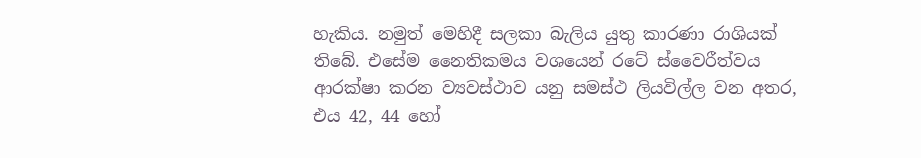හැකිය. නමුත් මෙහිදී සලකා බැලිය යුතු කාරණා රාශියක් තිබේ. එසේම නෛතිකමය වශයෙන් රටේ ස්වෛරීත්වය ආරක්ෂා කරන ව්‍යවස්ථාව යනු සමස්ථ ලියවිල්ල වන අතර, එය 42, 44 හෝ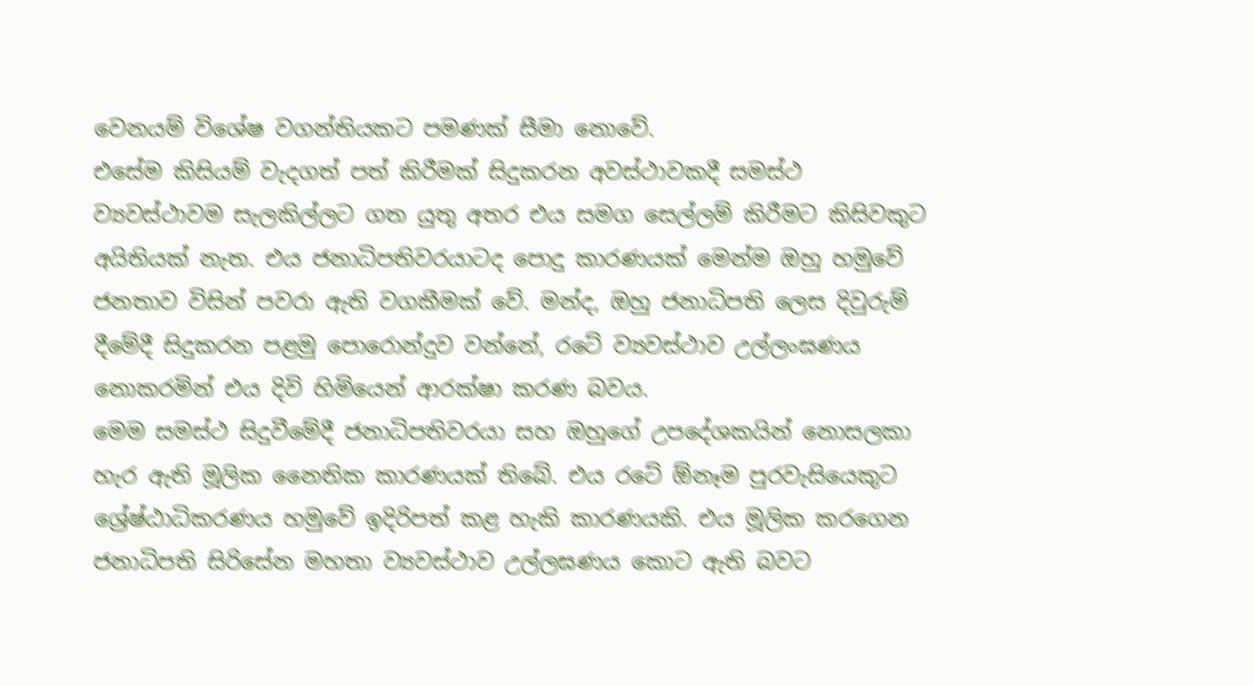වෙනයම් විශේෂ වගන්තියකට පමණක් සීමා නොවේ.
එසේම කිසියම් වැදගත් පත් කිරීමක් සිදුකරන අවස්ථාවකදී සමස්ථ ව්‍යවස්ථාවම සැලකිල්ලට ගත යුතු අතර එය සමග සෙල්ලම් කිරීමට කිසිවකුට අයිතියක් නැත. එය ජනාධිපතිවරයාටද පොදු කාරණයක් මෙන්ම ඔහු හමුවේ ජනතාව විසින් පවරා ඇති වගකීමක් වේ. මන්ද, ඔහු ජනාධිපති ලෙස දිවුරුම් දීමේදී සිදුකරන පළමු පොරොන්දුව වන්නේ, රටේ ව්‍යවස්ථාව උල්ලංඝණය නොකරමින් එය දිවි හිමියෙන් ආරක්ෂා කරණ බවය.
මෙම සමස්ථ සිදුවීමේදී ජනාධිපතිවරයා සහ ඔහුගේ උපදේශකයින් නොසලකා හැර ඇති මූලික නෛතික කාරණයක් තිබේ. එය රටේ ඕනෑම පුරවැසියෙකුට ශ්‍රේෂ්ඨාධිකරණය හමුවේ ඉදිරිපත් කළ හැකි කාරණයකි. එය මූලික කර‍ගෙන ජනාධිපති සිරිසේන මහතා ව්‍යවස්ථාව උල්ලඝණය කොට ඇති බවට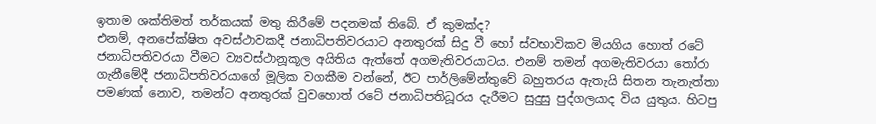ඉතාම ශක්තිමත් තර්කයක් මතු කිරීමේ පදනමක් තිබේ. ඒ කුමක්ද?
එනම්, අනපේක්ෂිත අවස්ථාවකදී ජනාධිපතිවරයාට අනතුරක් සිදු වී හෝ ස්වභාවිකව මියගිය හොත් රටේ ජනාධිපතිවරයා වීමට ව්‍යවස්ථානූකූල අයිතිය ඇත්තේ අගමැතිවරයාටය. එනම් තමන් අගමැතිවරයා තෝරා ගැනීමේදී ජනාධිපතිවරයාගේ මූලික වගකීම වන්නේ, ඊට පාර්ලිමේන්තුවේ බහුතරය ඇතැයි සිතන තැනැත්තා පමණක් නොව, තමන්ට අනතුරක් වුවහොත් රටේ ජනාධිපතිධූරය දැරීමට සුදුසු පුද්ගලයාද විය යුතුය. හිටපු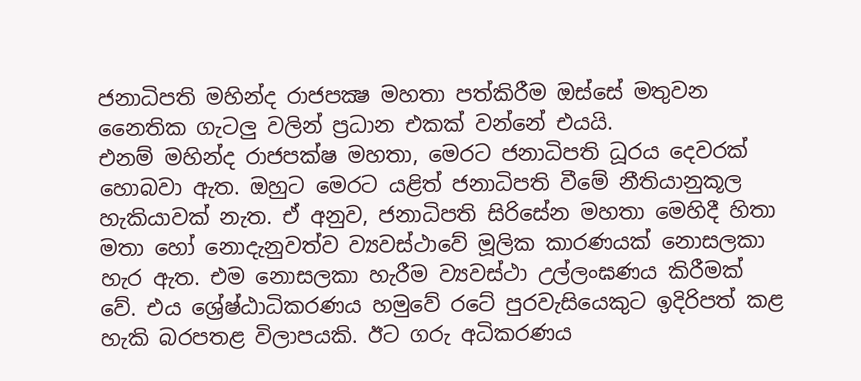ජනාධිපති මහින්ද රාජපක්‍ෂ මහතා පත්කිරීම ඔස්සේ මතුවන නෛතික ගැටලු වලින් ප්‍රධාන එකක් වන්නේ එයයි.
එනම් මහින්ද රාජපක්ෂ මහතා, මෙරට ජනාධිපති ධූරය දෙවරක් හොබවා ඇත. ඔහුට මෙරට යළිත් ජනාධිපති වීමේ නීතියානුකූල හැකියාවක් නැත. ඒ අනුව, ජනාධිපති සිරිසේන මහතා මෙහිදී හිතා මතා හෝ නොදැනුවත්ව ව්‍යවස්ථාවේ මූලික කාරණයක් නොසලකා හැර ඇත. එම නොසලකා හැරීම ව්‍යවස්ථා උල්ලංඝණය කිරීමක් වේ. එය ශ්‍රේෂ්ඨාධිකරණය හමුවේ රටේ පුරවැසියෙකුට ඉදිරිපත් කළ හැකි බරපතළ විලාපයකි. ඊට ගරු අධිකරණය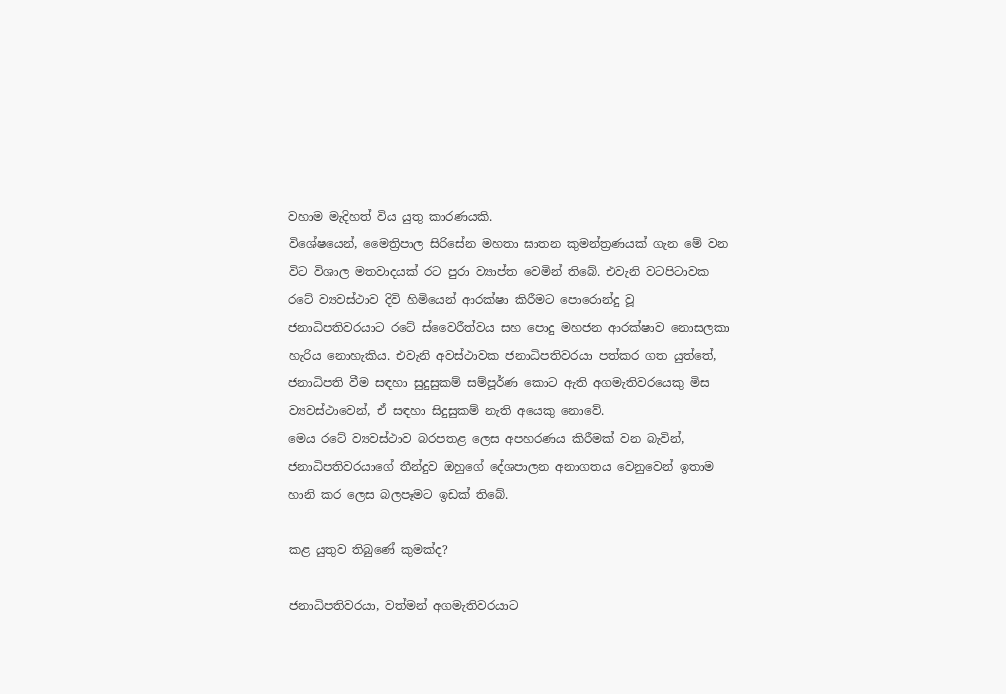වහාම මැදිහත් විය යුතු කාරණයකි.
විශේෂයෙන්, මෛත්‍රිපාල සිරිසේන මහතා ඝාතන කුමන්ත්‍රණයක් ගැන මේ වන විට විශාල මතවාදයක් රට පුරා ව්‍යාප්ත වෙමින් තිබේ. එවැනි වටපිටාවක රටේ ව්‍යවස්ථාව දිවි හිමියෙන් ආරක්ෂා කිරීමට පොරොන්දු වූ ජනාධිපතිවරයාට රටේ ස්වෛරීත්වය සහ පොදු මහජන ආරක්ෂාව නොසලකා හැරිය නොහැකිය. එවැනි අවස්ථාවක ජනාධිපතිවරයා පත්කර ගත යුත්තේ, ජනාධිපති වීම සඳහා සුදුසුකම් සම්පූර්ණ කොට ඇති අගමැතිවරයෙකු මිස ව්‍යවස්ථාවෙන්, ඒ සඳහා සිදුසුකම් නැති අයෙකු නොවේ.
මෙය රටේ ව්‍යවස්ථාව බරපතළ ලෙස අපහරණය කිරීමක් වන බැවින්, ජනාධිපතිවරයාගේ තීන්දුව ඔහුගේ දේශපාලන අනාගතය වෙනුවෙන් ඉතාම හානි කර ලෙස බලපෑමට ඉඩක් තිබේ.

කළ යුතුව තිබුණේ කුමක්ද?

ජනාධිපතිවරයා, වත්මන් අගමැතිවරයාට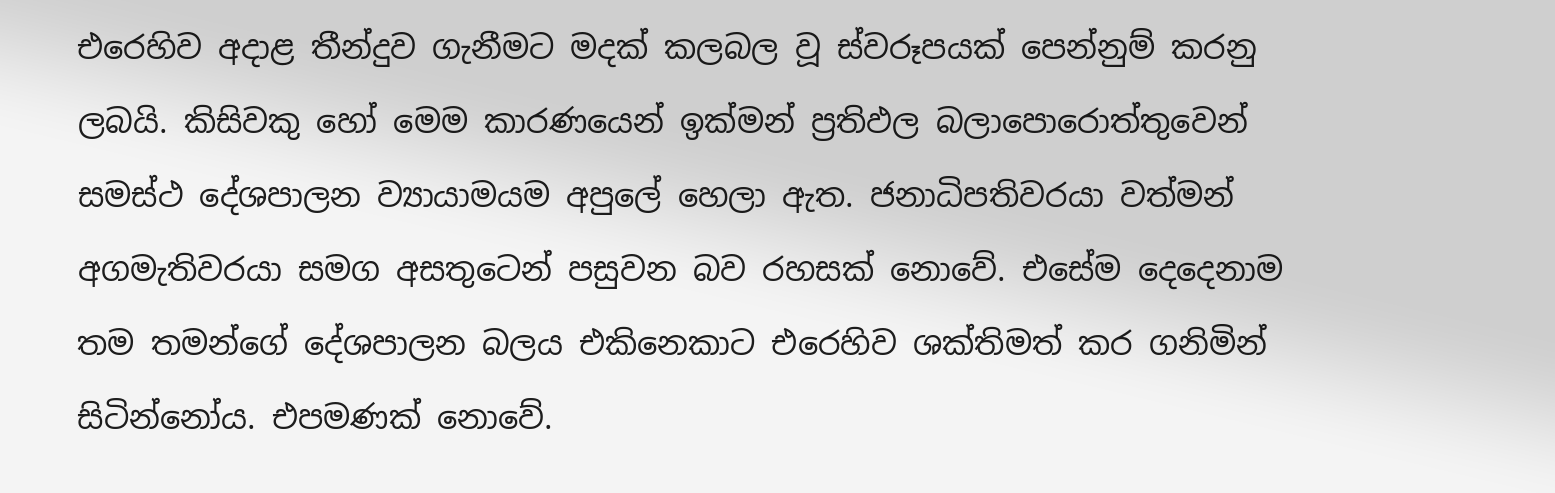එරෙහිව අදාළ තීන්දුව ගැනීමට මදක් කලබල වූ ස්වරූපයක් පෙන්නුම් කරනු ලබයි. කිසිවකු හෝ මෙම කාරණයෙන් ඉක්මන් ප්‍රතිඵල බලාපොරොත්තුවෙන් සමස්ථ දේශපාලන ව්‍යායාමයම අපුලේ හෙලා ඇත. ජනාධිපතිවරයා වත්මන් අගමැතිවරයා සමග අසතුටෙන් පසුවන බව රහසක් නොවේ. එසේම දෙදෙනාම තම තමන්ගේ දේශපාලන බලය එකිනෙකාට එරෙහිව ශක්තිමත් කර ගනිමින් සිටින්නෝය. එපමණක් නොවේ.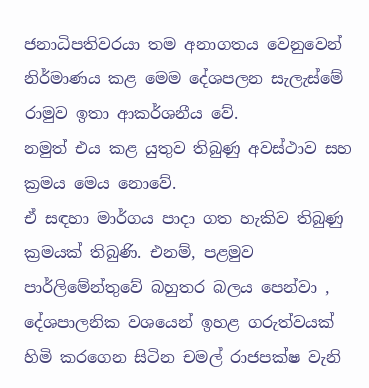ජනාධිපතිවරයා තම අනාගතය වෙනුවෙන් නිර්මාණය කළ මෙම දේශපලන සැලැස්මේ රාමුව ඉතා ආකර්ශනීය වේ.
නමුත් එය කළ යුතුව තිබුණු අවස්ථාව සහ ක්‍රමය මෙය නොවේ.
ඒ සඳහා මාර්ගය පාදා ගත හැකිව තිබුණු ක්‍රමයක් තිබුණි. එනම්, පළමුව පාර්ලිමේන්තුවේ බහුතර බලය පෙන්වා , දේශපාලනික වශයෙන් ඉහළ ගරුත්වයක් හිමි කරගෙන සිටින චමල් රාජපක්ෂ වැනි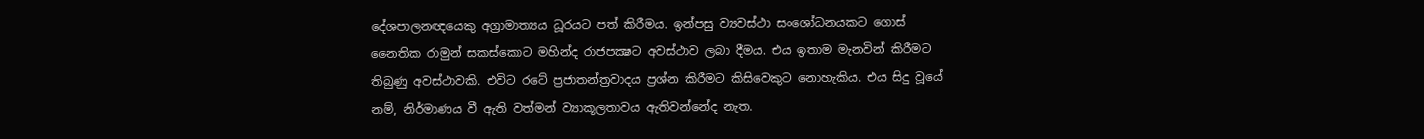දේශපාලනඥයෙකු අග්‍රාමාත්‍යය ධූරයට පත් කිරීමය. ඉන්පසු ව්‍යවස්ථා සංශෝධනයකට ගොස් නෛතික රාමුන් සකස්කොට මහින්ද රාජපක්‍ෂට අවස්ථාව ලබා දීමය. එය ඉතාම මැනවින් කිරීමට තිබුණු අවස්ථාවකි. එවිට රටේ ප්‍රජාතන්ත්‍රවාදය ප්‍රශ්න කිරීමට කිසිවෙකුට නොහැකිය. එය සිදු වූයේ නම්, නිර්මාණය වී ඇති වත්මන් ව්‍යාකූලතාවය ඇතිවන්නේද නැත.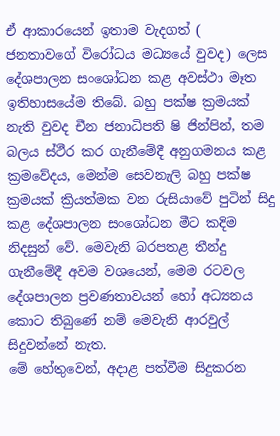ඒ ආකාරයෙන් ඉතාම වැදගත් ( ජනතාවගේ විරෝධය මධ්‍යයේ වුවද) ලෙස දේශපාලන සංශෝධන කළ අවස්ථා මෑත ඉතිහාසයේම තිබේ. බහු පක්ෂ ක්‍රමයක් නැති වුවද චීන ජනාධිපති ෂි ජින්පින්, තම බලය ස්ථීර කර ගැනීමේදී අනුගමනය කළ ක්‍රමවේදය, මෙන්ම සෙවනැලි බහු පක්ෂ ක්‍රමයක් ක්‍රියත්මක වන රුසියාවේ පුටින් සිදු කළ දේශපාලන සංශෝධන මීට කදිම නිදසුන් වේ. මෙවැනි බරපතළ තීන්දු ගැනීමේදී අවම වශයෙන්, මෙම රටවල දේශපාලන ප්‍රවණතාවයන් හෝ අධ්‍යනය කොට තිබුණේ නම් මෙවැනි ආරවුල් සිදුවන්නේ නැත.
මේ හේතුවෙන්, අදාළ පත්වීම සිදුකරන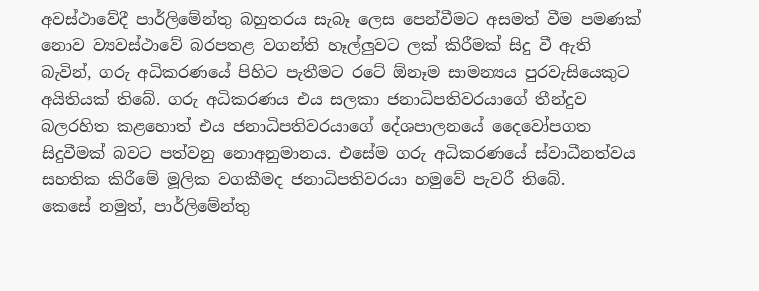අවස්ථාවේදී පාර්ලිමේන්තු බහුතරය සැබෑ ලෙස පෙන්වීමට අසමත් වීම පමණක් නොව ව්‍යවස්ථාවේ බරපතළ වගන්ති හෑල්ලුවට ලක් කිරීමක් සිදු වී ඇති බැවින්, ගරු අධිකරණයේ පිහිට පැතීමට රටේ ඕනෑම සාමන්‍යය පුරවැසියෙකුට අයිතියක් තිබේ. ගරු අධිකරණය එය සලකා ජනාධිපතිවරයාගේ තීන්දුව බලරහිත කළහොත් එය ජනාධිපතිවරයාගේ දේශපාලනයේ දෛවෝපගත සිදුවීමක් බවට පත්වනු නොඅනුමානය. එසේම ගරු අධිකරණයේ ස්වාධීනත්වය සහතික කිරීමේ මූලික වගකීමද ජනාධිපතිවරයා හමුවේ පැවරී තිබේ.
කෙසේ නමුත්, පාර්ලිමේන්තු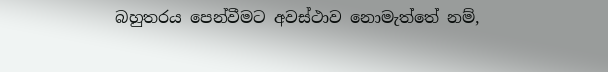බහුතරය පෙන්වීමට අවස්ථාව නොමැත්තේ නම්,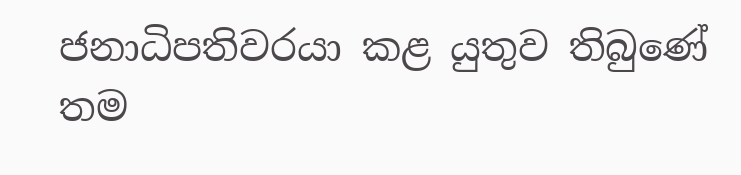ජනාධිපතිවරයා කළ යුතුව තිබුණේ තම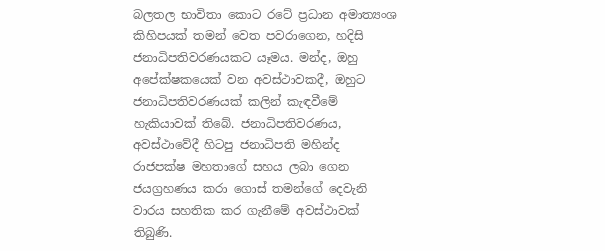බලතල භාවිතා කොට රටේ ප්‍රධාන අමාත්‍යංශ කිහිපයක් තමන් වෙත පවරාගෙන, හදිසි ජනාධිපතිවරණයකට යෑමය. මන්ද, ඔහු අපේක්ෂකයෙක් වන අවස්ථාවකදී, ඔහුට ජනාධිපතිවරණයක් කලින් කැඳවීමේ හැකියාවක් තිබේ. ජනාධිපතිවරණය, අවස්ථාවේදී හිටපු ජනාධිපති මහින්ද රාජපක්ෂ මහතාගේ සහය ලබා ගෙන ජයග්‍රහණය කරා ගොස් තමන්ගේ දෙවැනි වාරය සහතික කර ගැනීමේ අවස්ථාවක් තිබුණි.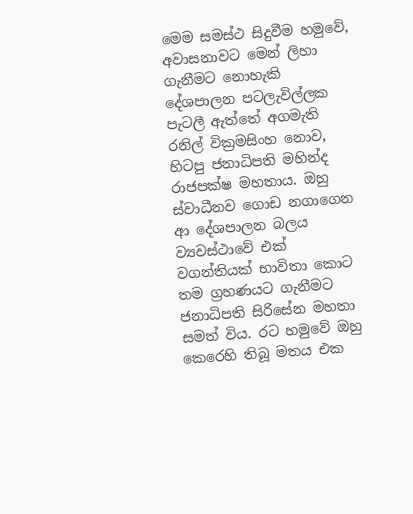මෙම සමස්ථ සිදුවීම හමුවේ, අවාසනාවට මෙන් ලිහා ගැනීමට නොහැකි දේශපාලන පටලැවිල්ලක පැටලී ඇත්තේ අගමැති රනිල් වික්‍රමසිංහ නොව, හිටපු ජනාධිපති මහින්ද රාජපක්ෂ මහතාය. ඔහු ස්වාධීනව ගොඩ නගාගෙන ආ දේශපාලන බලය ව්‍යවස්ථාවේ එක් වගන්තියක් භාවිතා කොට තම ග්‍රහණයට ගැනීමට ජනාධිපති සිරිසේන මහතා සමත් විය. රට හමුවේ ඔහු කෙරෙහි තිබූ මතය එක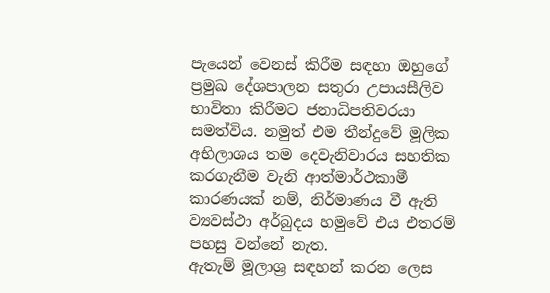පැයෙන් වෙනස් කිරීම සඳහා ඔහුගේ ප්‍රමුඛ දේශපාලන සතුරා උපායසීලිව භාවිතා කිරීමට ජනාධිපතිවරයා සමත්විය. නමුත් එම තීන්දුවේ මූලික අභිලාශය තම දෙවැනිවාරය සහතික කරගැනීම වැනි ආත්මාර්ථකාමී කාරණයක් නම්, නිර්මාණය වී ඇති ව්‍යවස්ථා අර්බුදය හමුවේ එය එතරම් පහසු වන්නේ නැත.
ඇතැම් මූලාශ්‍ර සඳහන් කරන ලෙස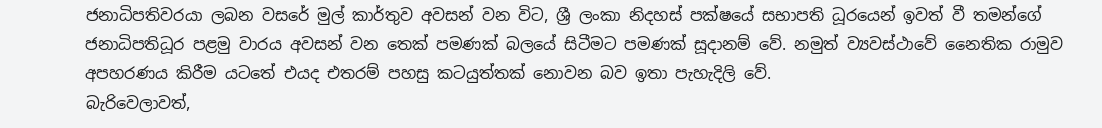ජනාධිපතිවරයා ලබන වසරේ මුල් කාර්තුව අවසන් වන විට, ශ්‍රී ලංකා නිදහස් පක්ෂයේ සභාපති ධූරයෙන් ඉවත් වී තමන්ගේ ජනාධිපතිධූර පළමු වාරය අවසන් වන තෙක් පමණක් බලයේ සිටීමට පමණක් සූදානම් වේ. නමුත් ව්‍යවස්ථාවේ නෛතික රාමුව අපහරණය කිරීම යටතේ එයද එතරම් පහසු කටයුත්තක් නොවන බව ඉතා පැහැදිලි වේ.
බැරිවෙලාවත්,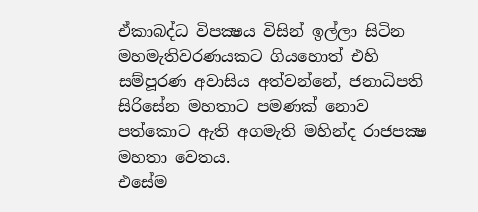ඒකාබද්ධ විපක්‍ෂය විසින් ඉල්ලා සිටින මහමැතිවරණයකට ගියහොත් එහි සම්පූරණ අවාසිය අත්වන්නේ, ජනාධිපති සිරිසේන මහතාට පමණක් නොව පත්කොට ඇති අගමැති මහින්ද රාජපක්‍ෂ මහතා වෙතය.
එසේම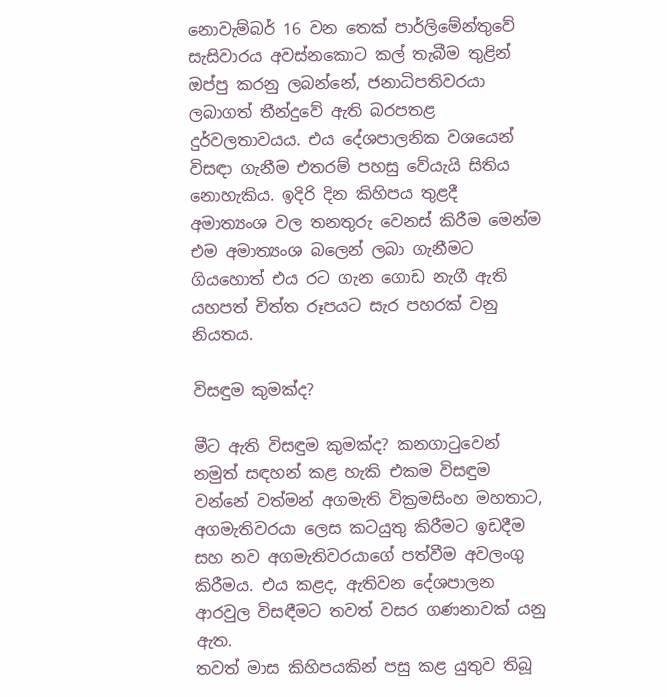නොවැම්බර් 16 වන තෙක් පාර්ලිමේන්තුවේ සැසිවාරය අවස්නකොට කල් තැබීම තුළින් ඔප්පු කරනු ලබන්නේ, ජනාධිපතිවරයා ලබාගත් තීන්දුවේ ඇති බරපතළ දුර්වලතාවයය. එය දේශපාලනික වශයෙන් විසඳා ගැනීම එතරම් පහසු වේයැයි සිතිය නොහැකිය. ඉදිරි දින කිහිපය තුළදී අමාත්‍යංශ වල තනතුරු වෙනස් කිරීම මෙන්ම එම අමාත්‍යංශ බලෙන් ලබා ගැනීමට ගියහොත් එය රට ගැන ගොඩ නැගී ඇති යහපත් චිත්ත රූපයට සැර පහරක් වනු නියතය.

විසඳුම කුමක්ද?

මීට ඇති විසඳුම කුමක්ද? කනගාටුවෙන් නමුත් සඳහන් කළ හැකි එකම විසඳුම වන්නේ වත්මන් අගමැති වික්‍රමසිංහ මහතාට, අගමැතිවරයා ලෙස කටයුතු කිරීමට ඉඩදීම සහ නව අගමැතිවරයාගේ පත්වීම අවලංගු කිරීමය. එය කළද, ඇතිවන දේශපාලන ආරවුල විසඳීමට තවත් වසර ගණනාවක් යනු ඇත.
තවත් මාස කිහිපයකින් පසු කළ යුතුව තිබූ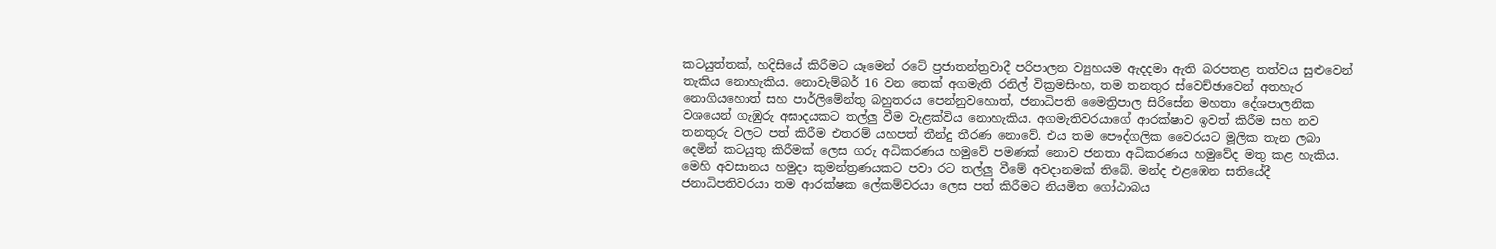කටයුත්තක්, හදිසියේ කිරීමට යෑමෙන් රටේ ප්‍රජාතන්ත්‍රවාදී පරිපාලන ව්‍යුහයම ඇදදමා ඇති බරපතළ තත්වය සුළුවෙන් තැකිය නොහැකිය. නොවැම්බර් 16 වන තෙක් අගමැති රනිල් වික්‍රමසිංහ, තම තනතුර ස්වෙච්ඡාවෙන් අතහැර නොගියහොත් සහ පාර්ලිමේන්තු බහුතරය පෙන්නුවහොත්, ජනාධිපති මෛත්‍රිපාල සිරිසේන මහතා දේශපාලනික වශයෙන් ගැඹුරු අඝාදයකට තල්ලු වීම වැළක්විය නොහැකිය. අගමැතිවරයාගේ ආරක්ෂාව ඉවත් කිරීම සහ නව තනතුරු වලට පත් කිරීම එතරම් යහපත් තීන්දු තීරණ නොවේ. එය තම පෞද්ගලික වෛරයට මූලික තැන ලබා දෙමින් කටයුතු කිරීමක් ලෙස ගරු අධිකරණය හමුවේ පමණක් නොව ජනතා අධිකරණය හමුවේද මතු කළ හැකිය.
මෙහි අවසානය හමුදා කුමන්ත්‍රණයකට පවා රට තල්ලු වීමේ අවදානමක් තිබේ. මන්ද එළඹෙන සතියේදී ජනාධිපතිවරයා තම ආරක්ෂක ලේකම්වරයා ලෙස පත් කිරීමට නියමිත ගෝඨාබය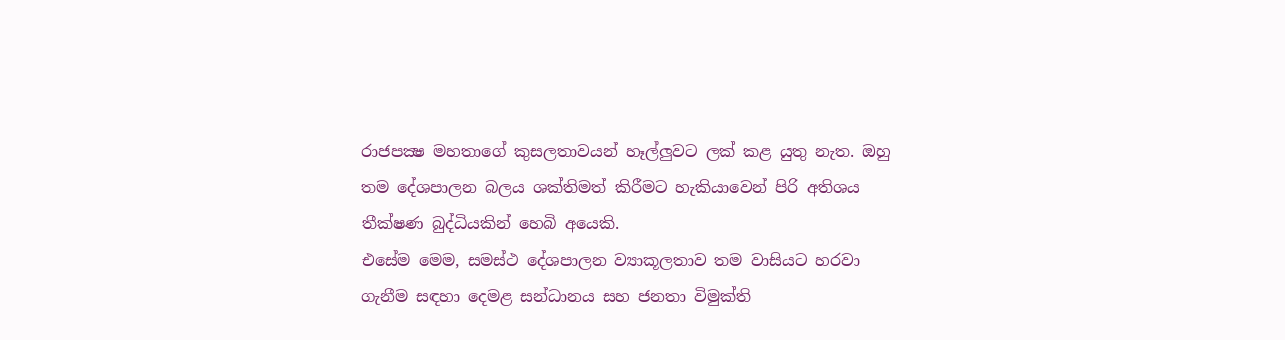රාජපක්‍ෂ මහතාගේ කුසලතාවයන් හෑල්ලුවට ලක් කළ යුතු නැත. ඔහු තම දේශපාලන බලය ශක්තිමත් කිරීමට හැකියාවෙන් පිරි අතිශය තීක්ෂණ බුද්ධියකින් හෙබි අයෙකි.
එසේම මෙම, සමස්ථ දේශපාලන ව්‍යාකූලතාව තම වාසියට හරවා ගැනීම සඳහා දෙමළ සන්ධානය සහ ජනතා විමුක්ති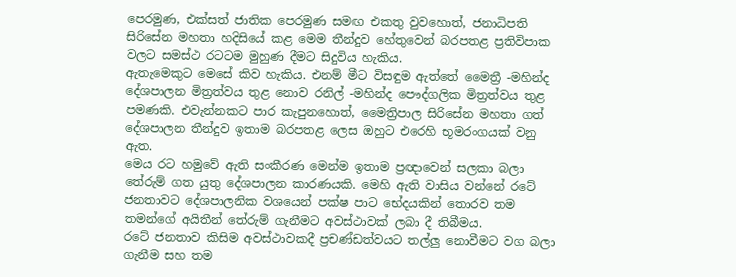පෙරමුණ, එක්සත් ජාතික පෙරමුණ සමඟ එකතු වුවහොත්, ජනාධිපති සිරිසේන මහතා හදිසියේ කළ මෙම තීන්දුව හේතුවෙන් බරපතළ ප්‍රතිවිපාක වලට සමස්ථ රටටම මුහුණ දීමට සිදුවිය හැකිය.
ඇතැමෙකුට මෙසේ කිව හැකිය. එනම් මීට විසඳුම ඇත්තේ මෛත්‍රී -මහින්ද දේශපාලන මිත්‍රත්වය තුළ නොව රනිල් -මහින්ද පෞද්ගලික මිත්‍රත්වය තුළ පමණකි. එවැන්නකට පාර කැපුනහොත්, මෛත්‍රිපාල සිරිසේන මහතා ගත් දේශපාලන තීන්දුව ඉතාම බරපතළ ලෙස ඔහුට එරෙහි භූමරංගයක් වනු ඇත.
මෙය රට හමුවේ ඇති සංකීරණ මෙන්ම ඉතාම ප්‍රඥාවෙන් සලකා බලා තේරුම් ගත යුතු දේශපාලන කාරණයකි. මෙහි ඇති වාසිය වන්නේ රටේ ජනතාවට දේශපාලනික වශයෙන් පක්ෂ පාට භේදයකින් තොරව තම තමන්ගේ අයිතීන් තේරුම් ගැනීමට අවස්ථාවක් ලබා දී තිබීමය.
රටේ ජනතාව කිසිම අවස්ථාවකදී ප්‍රචණ්ඩත්වයට තල්ලු නොවීමට වග බලා ගැනීම සහ තම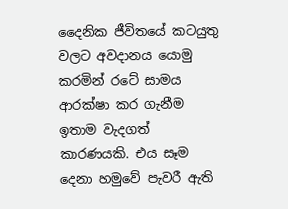දෛනික ජීවිතයේ කටයුතු වලට අවදානය යොමු කරමින් රටේ සාමය ආරක්ෂා කර ගැනීම ඉතාම වැදගත් කාරණයකි. එය සෑම දෙනා හමුවේ පැවරී ඇති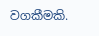වගකීමකි.